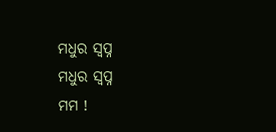ମଧୁର ସ୍ବପ୍ନ
ମଧୁର ସ୍ବପ୍ନ
ମମ !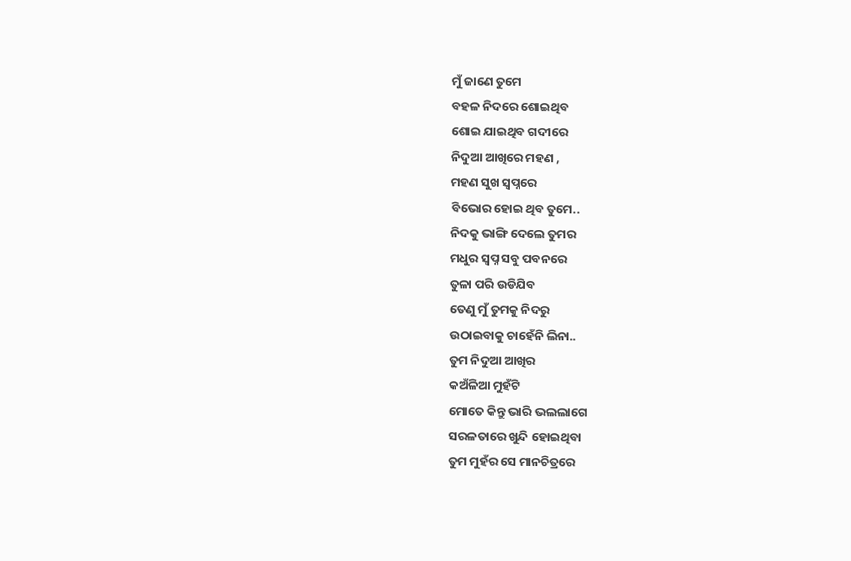ମୁଁ ଜାଣେ ତୁମେ
ବହଳ ନିଦରେ ଶୋଇଥିବ
ଶୋଇ ଯାଇଥିବ ଗଦୀରେ
ନିଦୁଆ ଆଖିରେ ମହଣ ,
ମହଣ ସୁଖ ସ୍ୱପ୍ନରେ
ବିଭୋର ହୋଇ ଥିବ ତୁମେ..
ନିଦକୁ ଭାଙ୍ଗି ଦେଲେ ତୁମର
ମଧୁର ସ୍ୱପ୍ନ ସବୁ ପବନରେ
ତୁଳା ପରି ଉଡିଯିବ
ତେଣୁ ମୁଁ ତୁମକୁ ନିଦରୁ
ଉଠାଇବାକୁ ଚାହେଁନି ଲିନା..
ତୁମ ନିଦୁଆ ଆଖିର
କଅଁଳିଆ ମୁହଁଟି
ମୋତେ କିନ୍ତୁ ଭାରି ଭଲଲାଗେ
ସରଳତାରେ ଖୁନ୍ଦି ହୋଇଥିବା
ତୁମ ମୁହଁର ସେ ମାନଚିତ୍ରରେ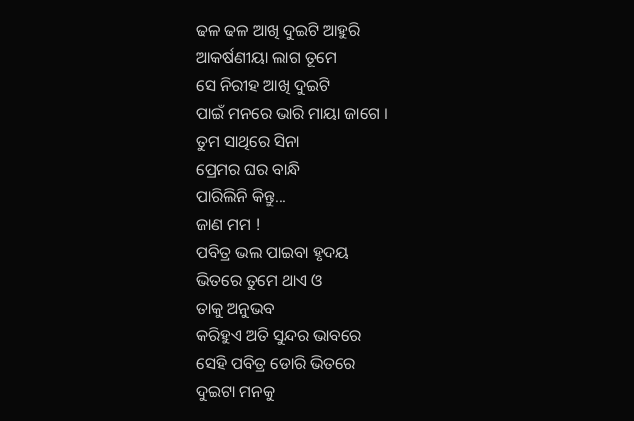ଢଳ ଢଳ ଆଖି ଦୁଇଟି ଆହୁରି
ଆକର୍ଷଣୀୟା ଲାଗ ତୂମେ
ସେ ନିରୀହ ଆଖି ଦୁଇଟି
ପାଇଁ ମନରେ ଭାରି ମାୟା ଜାଗେ ।
ତୁମ ସାଥିରେ ସିନା
ପ୍ରେମର ଘର ବାନ୍ଧି
ପାରିଲିନି କିନ୍ତୁ...
ଜାଣ ମମ !
ପବିତ୍ର ଭଲ ପାଇବା ହୃଦୟ
ଭିତରେ ତୁମେ ଥାଏ ଓ
ତାକୁ ଅନୁଭବ
କରିହୁଏ ଅତି ସୁନ୍ଦର ଭାବରେ
ସେହି ପବିତ୍ର ଡୋରି ଭିତରେ
ଦୁଇଟା ମନକୁ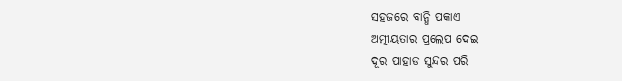ସହଜରେ ବାନ୍ଧି ପକାଏ
ଅତ୍ମୀୟତାର ପ୍ରଲେପ ଦେଇ
ଦୂର ପାହାଡ ସୁନ୍ଦର ପରି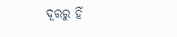ଦୂରରୁ ହିଁ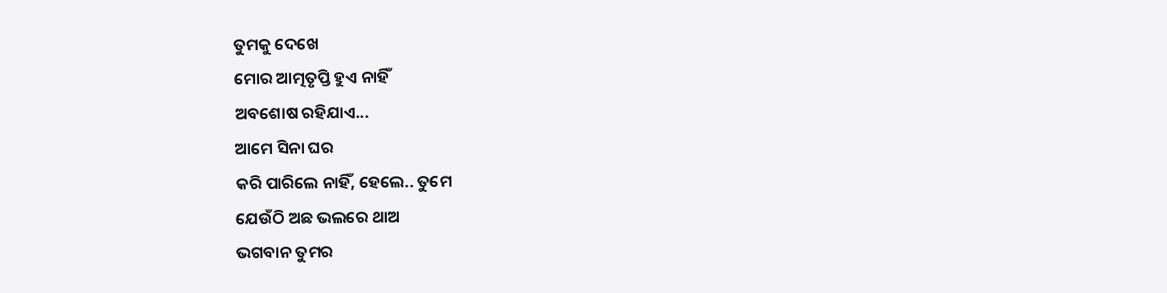ତୁମକୁ ଦେଖେ
ମୋର ଆତ୍ମତୃପ୍ତି ହୁଏ ନାହିଁ
ଅବଶୋଷ ରହିଯାଏ...
ଆମେ ସିନା ଘର
କରି ପାରିଲେ ନାହିଁ, ହେଲେ.. ତୁମେ
ଯେଉଁଠି ଅଛ ଭଲରେ ଥାଅ
ଭଗବାନ ତୁମର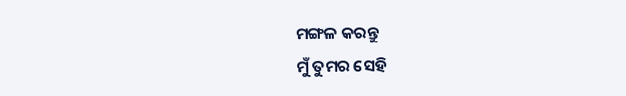ମଙ୍ଗଳ କରନ୍ତୁ
ମୁଁ ତୁମର ସେହି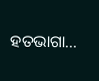ହତଭାଗା...